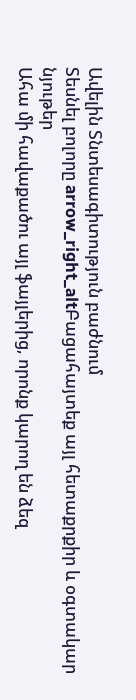Ավելին Տնտեսագիտություն բաժնում
Տեսնել բոլորը arrow_right_altԲացահայտեք այլ հետաքրքիր և օգտակար նյութեր
Ահա մի հավաքածու այլ ֆայլերից, որոնք կարող են ձեզ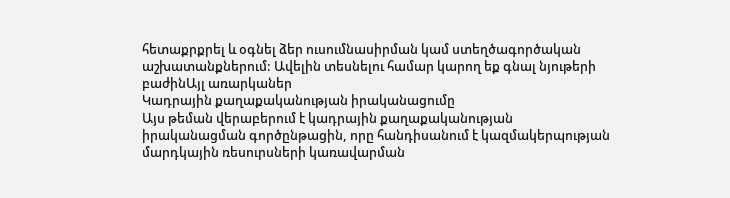հետաքրքրել և օգնել ձեր ուսումնասիրման կամ ստեղծագործական աշխատանքներում: Ավելին տեսնելու համար կարող եք գնալ նյութերի բաժինԱյլ առարկաներ
Կադրային քաղաքականության իրականացումը
Այս թեման վերաբերում է կադրային քաղաքականության իրականացման գործընթացին, որը հանդիսանում է կազմակերպության մարդկային ռեսուրսների կառավարման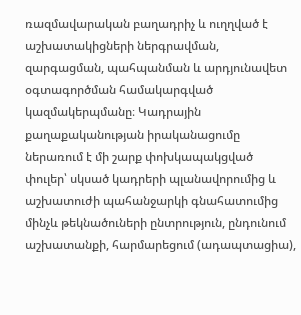ռազմավարական բաղադրիչ և ուղղված է աշխատակիցների ներգրավման, զարգացման, պահպանման և արդյունավետ օգտագործման համակարգված կազմակերպմանը։ Կադրային քաղաքականության իրականացումը ներառում է մի շարք փոխկապակցված փուլեր՝ սկսած կադրերի պլանավորումից և աշխատուժի պահանջարկի գնահատումից մինչև թեկնածուների ընտրություն, ընդունում աշխատանքի, հարմարեցում (ադապտացիա),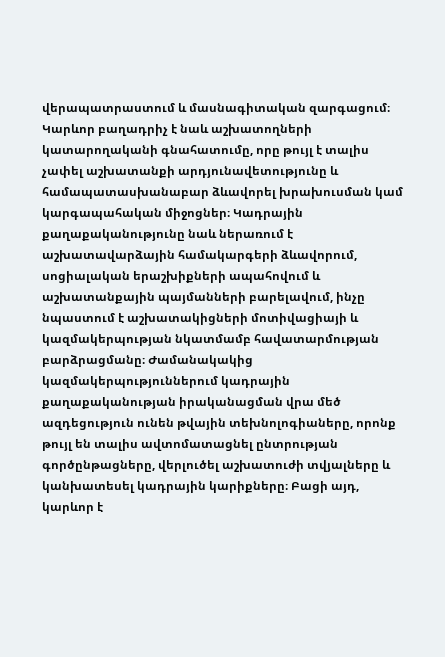վերապատրաստում և մասնագիտական զարգացում։ Կարևոր բաղադրիչ է նաև աշխատողների կատարողականի գնահատումը, որը թույլ է տալիս չափել աշխատանքի արդյունավետությունը և համապատասխանաբար ձևավորել խրախուսման կամ կարգապահական միջոցներ։ Կադրային քաղաքականությունը նաև ներառում է աշխատավարձային համակարգերի ձևավորում, սոցիալական երաշխիքների ապահովում և աշխատանքային պայմանների բարելավում, ինչը նպաստում է աշխատակիցների մոտիվացիայի և կազմակերպության նկատմամբ հավատարմության բարձրացմանը։ Ժամանակակից կազմակերպություններում կադրային քաղաքականության իրականացման վրա մեծ ազդեցություն ունեն թվային տեխնոլոգիաները, որոնք թույլ են տալիս ավտոմատացնել ընտրության գործընթացները, վերլուծել աշխատուժի տվյալները և կանխատեսել կադրային կարիքները։ Բացի այդ, կարևոր է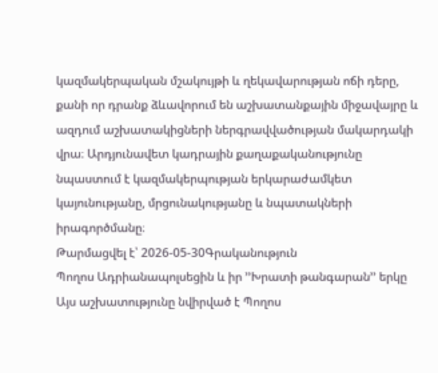կազմակերպական մշակույթի և ղեկավարության ոճի դերը, քանի որ դրանք ձևավորում են աշխատանքային միջավայրը և ազդում աշխատակիցների ներգրավվածության մակարդակի վրա։ Արդյունավետ կադրային քաղաքականությունը նպաստում է կազմակերպության երկարաժամկետ կայունությանը, մրցունակությանը և նպատակների իրագործմանը։
Թարմացվել է՝ 2026-05-30Գրականություն
Պողոս Ադրիանապոլսեցին և իր ՚՚Խրատի թանգարան՚՚ երկը
Այս աշխատությունը նվիրված է Պողոս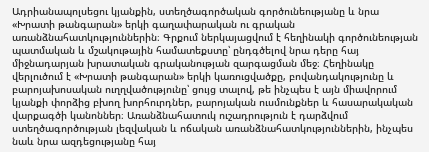Ադրիանապոլսեցու կյանքին, ստեղծագործական գործունեությանը և նրա «Խրատի թանգարան» երկի գաղափարական ու գրական առանձնահատկություններին։ Գրքում ներկայացվում է հեղինակի գործունեության պատմական և մշակութային համատեքստը՝ ընդգծելով նրա դերը հայ միջնադարյան խրատական գրականության զարգացման մեջ։ Հեղինակը վերլուծում է «Խրատի թանգարան» երկի կառուցվածքը, բովանդակությունը և բարոյախոսական ուղղվածությունը՝ ցույց տալով, թե ինչպես է այն միավորում կյանքի փորձից բխող խորհուրդներ, բարոյական ուսմունքներ և հասարակական վարքագծի կանոններ։ Առանձնահատուկ ուշադրություն է դարձվում ստեղծագործության լեզվական և ոճական առանձնահատկություններին, ինչպես նաև նրա ազդեցությանը հայ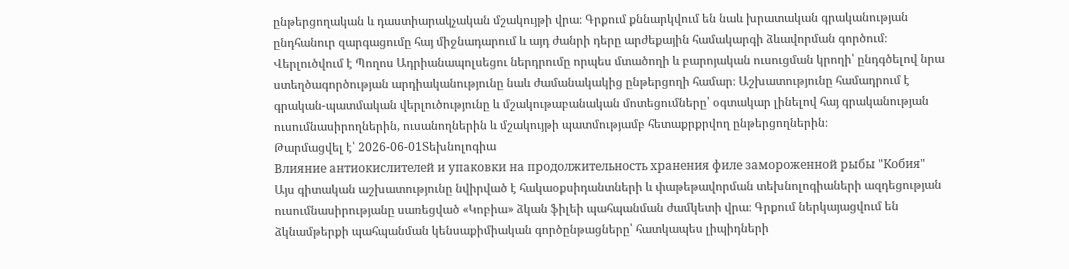ընթերցողական և դաստիարակչական մշակույթի վրա։ Գրքում քննարկվում են նաև խրատական գրականության ընդհանուր զարգացումը հայ միջնադարում և այդ ժանրի դերը արժեքային համակարգի ձևավորման գործում։ Վերլուծվում է Պողոս Ադրիանապոլսեցու ներդրումը որպես մտածողի և բարոյական ուսուցման կրողի՝ ընդգծելով նրա ստեղծագործության արդիականությունը նաև ժամանակակից ընթերցողի համար։ Աշխատությունը համադրում է գրական-պատմական վերլուծությունը և մշակութաբանական մոտեցումները՝ օգտակար լինելով հայ գրականության ուսումնասիրողներին, ուսանողներին և մշակույթի պատմությամբ հետաքրքրվող ընթերցողներին։
Թարմացվել է՝ 2026-06-01Տեխնոլոգիա
Влияние антиокислителей и упаковки на продолжительность хранения филе замороженной рыбы "Кобия"
Այս գիտական աշխատությունը նվիրված է հակաօքսիդանտների և փաթեթավորման տեխնոլոգիաների ազդեցության ուսումնասիրությանը սառեցված «Կոբիա» ձկան ֆիլեի պահպանման ժամկետի վրա։ Գրքում ներկայացվում են ձկնամթերքի պահպանման կենսաքիմիական գործընթացները՝ հատկապես լիպիդների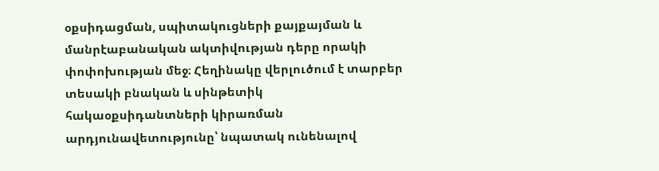օքսիդացման, սպիտակուցների քայքայման և մանրէաբանական ակտիվության դերը որակի փոփոխության մեջ։ Հեղինակը վերլուծում է տարբեր տեսակի բնական և սինթետիկ հակաօքսիդանտների կիրառման արդյունավետությունը՝ նպատակ ունենալով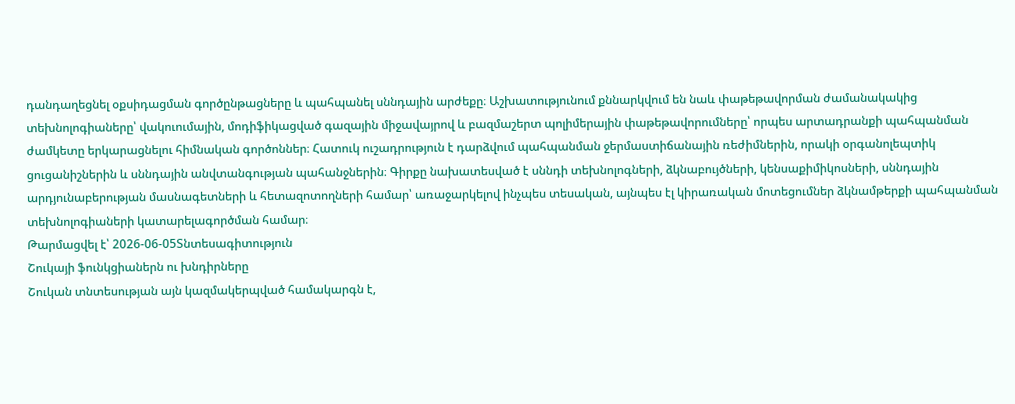դանդաղեցնել օքսիդացման գործընթացները և պահպանել սննդային արժեքը։ Աշխատությունում քննարկվում են նաև փաթեթավորման ժամանակակից տեխնոլոգիաները՝ վակուումային, մոդիֆիկացված գազային միջավայրով և բազմաշերտ պոլիմերային փաթեթավորումները՝ որպես արտադրանքի պահպանման ժամկետը երկարացնելու հիմնական գործոններ։ Հատուկ ուշադրություն է դարձվում պահպանման ջերմաստիճանային ռեժիմներին, որակի օրգանոլեպտիկ ցուցանիշներին և սննդային անվտանգության պահանջներին։ Գիրքը նախատեսված է սննդի տեխնոլոգների, ձկնաբույծների, կենսաքիմիկոսների, սննդային արդյունաբերության մասնագետների և հետազոտողների համար՝ առաջարկելով ինչպես տեսական, այնպես էլ կիրառական մոտեցումներ ձկնամթերքի պահպանման տեխնոլոգիաների կատարելագործման համար։
Թարմացվել է՝ 2026-06-05Տնտեսագիտություն
Շուկայի ֆունկցիաներն ու խնդիրները
Շուկան տնտեսության այն կազմակերպված համակարգն է,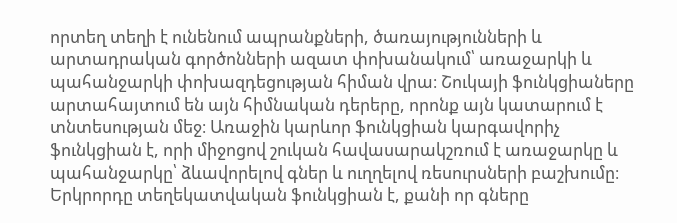որտեղ տեղի է ունենում ապրանքների, ծառայությունների և արտադրական գործոնների ազատ փոխանակում՝ առաջարկի և պահանջարկի փոխազդեցության հիման վրա։ Շուկայի ֆունկցիաները արտահայտում են այն հիմնական դերերը, որոնք այն կատարում է տնտեսության մեջ։ Առաջին կարևոր ֆունկցիան կարգավորիչ ֆունկցիան է, որի միջոցով շուկան հավասարակշռում է առաջարկը և պահանջարկը՝ ձևավորելով գներ և ուղղելով ռեսուրսների բաշխումը։ Երկրորդը տեղեկատվական ֆունկցիան է, քանի որ գները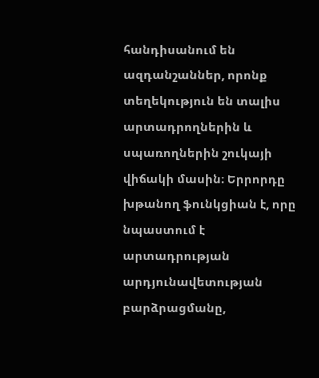հանդիսանում են ազդանշաններ, որոնք տեղեկություն են տալիս արտադրողներին և սպառողներին շուկայի վիճակի մասին։ Երրորդը խթանող ֆունկցիան է, որը նպաստում է արտադրության արդյունավետության բարձրացմանը,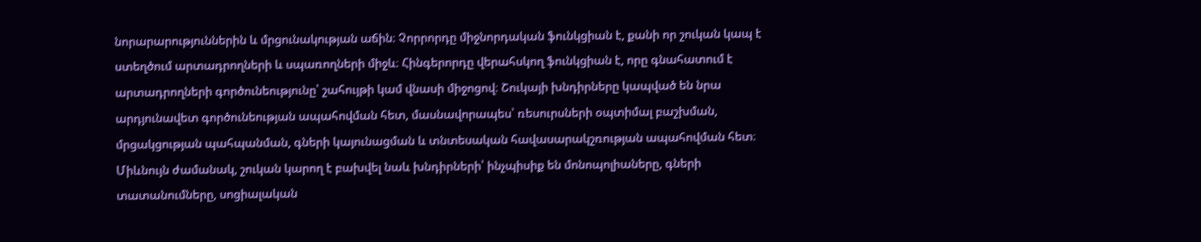նորարարություններին և մրցունակության աճին։ Չորրորդը միջնորդական ֆունկցիան է, քանի որ շուկան կապ է ստեղծում արտադրողների և սպառողների միջև։ Հինգերորդը վերահսկող ֆունկցիան է, որը գնահատում է արտադրողների գործունեությունը՝ շահույթի կամ վնասի միջոցով։ Շուկայի խնդիրները կապված են նրա արդյունավետ գործունեության ապահովման հետ, մասնավորապես՝ ռեսուրսների օպտիմալ բաշխման, մրցակցության պահպանման, գների կայունացման և տնտեսական հավասարակշռության ապահովման հետ։ Միևնույն ժամանակ, շուկան կարող է բախվել նաև խնդիրների՝ ինչպիսիք են մոնոպոլիաները, գների տատանումները, սոցիալական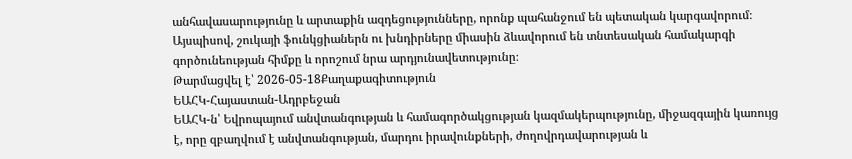անհավասարությունը և արտաքին ազդեցությունները, որոնք պահանջում են պետական կարգավորում։ Այսպիսով, շուկայի ֆունկցիաներն ու խնդիրները միասին ձևավորում են տնտեսական համակարգի գործունեության հիմքը և որոշում նրա արդյունավետությունը։
Թարմացվել է՝ 2026-05-18Քաղաքագիտություն
ԵԱՀԿ-Հայաստան-Ադրբեջան
ԵԱՀԿ-ն՝ Եվրոպայում անվտանգության և համագործակցության կազմակերպությունը, միջազգային կառույց է, որը զբաղվում է անվտանգության, մարդու իրավունքների, ժողովրդավարության և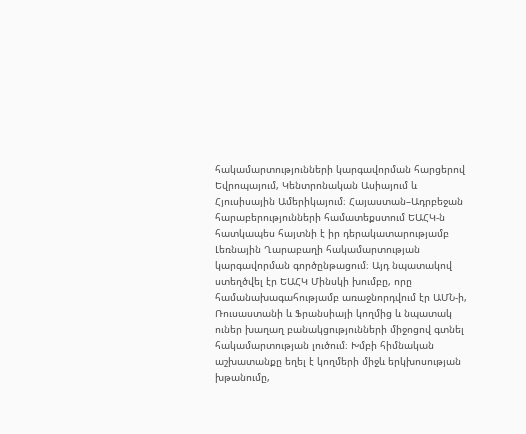հակամարտությունների կարգավորման հարցերով Եվրոպայում, Կենտրոնական Ասիայում և Հյուսիսային Ամերիկայում։ Հայաստան–Ադրբեջան հարաբերությունների համատեքստում ԵԱՀԿ-ն հատկապես հայտնի է իր դերակատարությամբ Լեռնային Ղարաբաղի հակամարտության կարգավորման գործընթացում։ Այդ նպատակով ստեղծվել էր ԵԱՀԿ Մինսկի խումբը, որը համանախագահությամբ առաջնորդվում էր ԱՄՆ-ի, Ռուսաստանի և Ֆրանսիայի կողմից և նպատակ ուներ խաղաղ բանակցությունների միջոցով գտնել հակամարտության լուծում։ Խմբի հիմնական աշխատանքը եղել է կողմերի միջև երկխոսության խթանումը,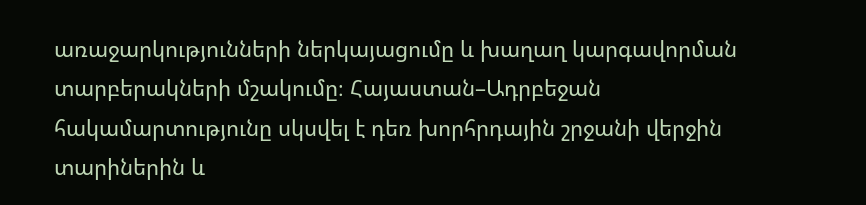առաջարկությունների ներկայացումը և խաղաղ կարգավորման տարբերակների մշակումը։ Հայաստան–Ադրբեջան հակամարտությունը սկսվել է դեռ խորհրդային շրջանի վերջին տարիներին և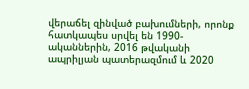վերաճել զինված բախումների, որոնք հատկապես սրվել են 1990-ականներին, 2016 թվականի ապրիլյան պատերազմում և 2020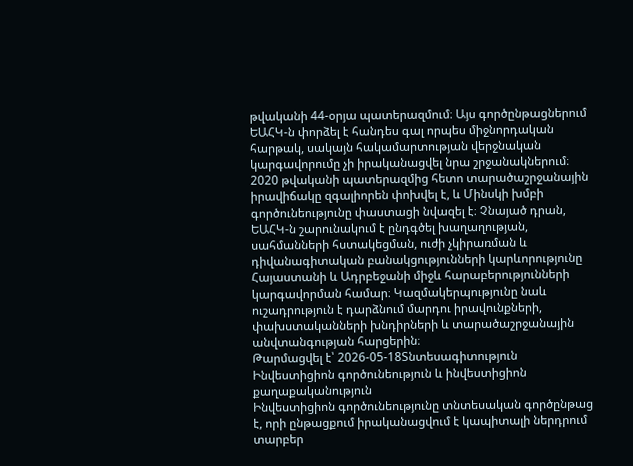թվականի 44-օրյա պատերազմում։ Այս գործընթացներում ԵԱՀԿ-ն փորձել է հանդես գալ որպես միջնորդական հարթակ, սակայն հակամարտության վերջնական կարգավորումը չի իրականացվել նրա շրջանակներում։ 2020 թվականի պատերազմից հետո տարածաշրջանային իրավիճակը զգալիորեն փոխվել է, և Մինսկի խմբի գործունեությունը փաստացի նվազել է։ Չնայած դրան, ԵԱՀԿ-ն շարունակում է ընդգծել խաղաղության, սահմանների հստակեցման, ուժի չկիրառման և դիվանագիտական բանակցությունների կարևորությունը Հայաստանի և Ադրբեջանի միջև հարաբերությունների կարգավորման համար։ Կազմակերպությունը նաև ուշադրություն է դարձնում մարդու իրավունքների, փախստականների խնդիրների և տարածաշրջանային անվտանգության հարցերին։
Թարմացվել է՝ 2026-05-18Տնտեսագիտություն
Ինվեստիցիոն գործունեություն և ինվեստիցիոն քաղաքականություն
Ինվեստիցիոն գործունեությունը տնտեսական գործընթաց է, որի ընթացքում իրականացվում է կապիտալի ներդրում տարբեր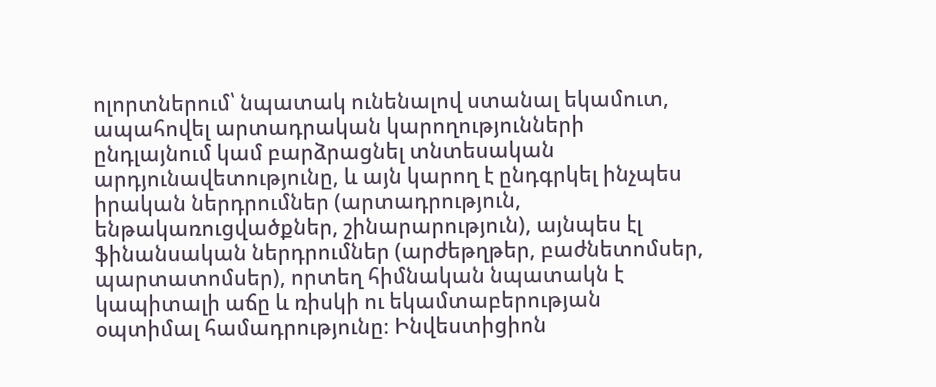ոլորտներում՝ նպատակ ունենալով ստանալ եկամուտ, ապահովել արտադրական կարողությունների ընդլայնում կամ բարձրացնել տնտեսական արդյունավետությունը, և այն կարող է ընդգրկել ինչպես իրական ներդրումներ (արտադրություն, ենթակառուցվածքներ, շինարարություն), այնպես էլ ֆինանսական ներդրումներ (արժեթղթեր, բաժնետոմսեր, պարտատոմսեր), որտեղ հիմնական նպատակն է կապիտալի աճը և ռիսկի ու եկամտաբերության օպտիմալ համադրությունը։ Ինվեստիցիոն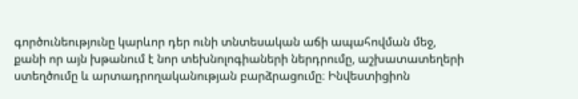գործունեությունը կարևոր դեր ունի տնտեսական աճի ապահովման մեջ, քանի որ այն խթանում է նոր տեխնոլոգիաների ներդրումը, աշխատատեղերի ստեղծումը և արտադրողականության բարձրացումը։ Ինվեստիցիոն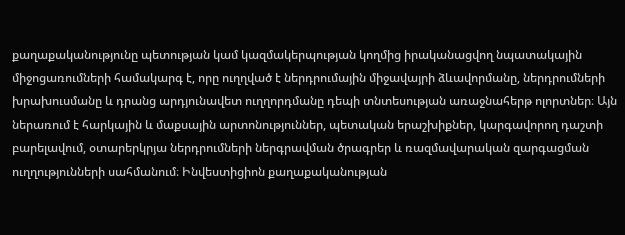քաղաքականությունը պետության կամ կազմակերպության կողմից իրականացվող նպատակային միջոցառումների համակարգ է, որը ուղղված է ներդրումային միջավայրի ձևավորմանը, ներդրումների խրախուսմանը և դրանց արդյունավետ ուղղորդմանը դեպի տնտեսության առաջնահերթ ոլորտներ։ Այն ներառում է հարկային և մաքսային արտոնություններ, պետական երաշխիքներ, կարգավորող դաշտի բարելավում, օտարերկրյա ներդրումների ներգրավման ծրագրեր և ռազմավարական զարգացման ուղղությունների սահմանում։ Ինվեստիցիոն քաղաքականության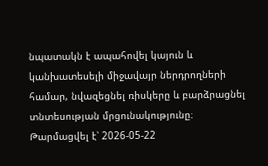նպատակն է ապահովել կայուն և կանխատեսելի միջավայր ներդրողների համար, նվազեցնել ռիսկերը և բարձրացնել տնտեսության մրցունակությունը։
Թարմացվել է՝ 2026-05-22